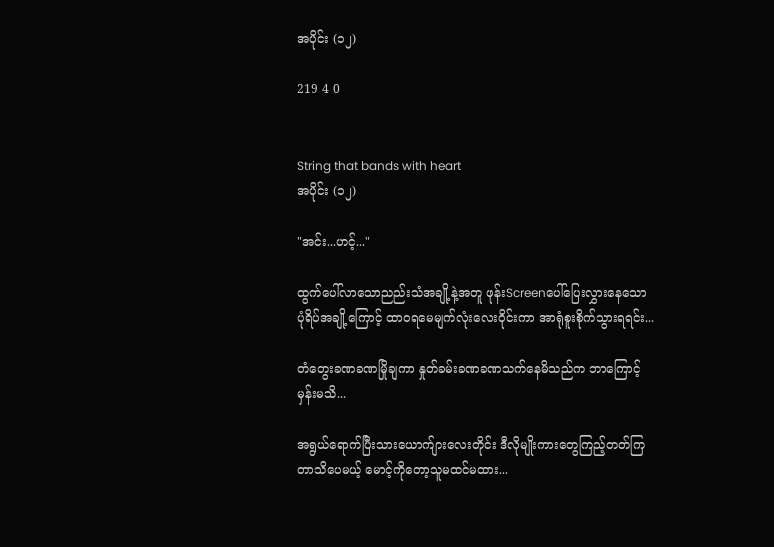အပိုင်း (၁၂)

219 4 0


String that bands with heart
အပိုင်း (၁၂)

"အင်း...ဟင့်..."

ထွက်ပေါ်လာသောညည်းသံအချို့နဲ့အတူ ဖုန်းScreenပေါ်ပြေးလွှားနေသော ပုံရိပ်အချို့ကြောင့် ထာဝရမေမျက်လုံးလေးဝိုင်းကာ အာရုံစူးစိုက်သွားရရင်း...

တံတွေးခဏခဏမြိုချကာ နှုတ်ခမ်းခဏခဏသက်နေမိသည်က ဘာကြောင့်မှန်းမသိ...

အရွယ်ရောက်ပြီးသားယောက်ျားလေးတိုင်း ဒီလိုမျိုးကားတွေကြည့်တတ်ကြတာသိပေမယ့် မောင့်ကိုတော့သူမထင်မထား...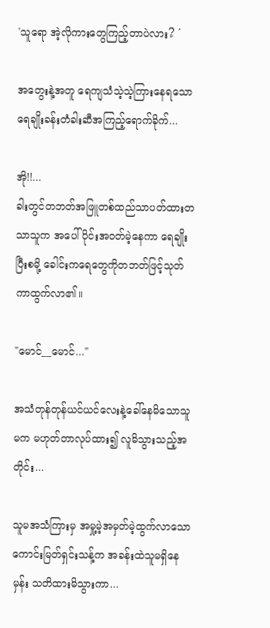'သူရော အဲ့လိုကားတွေကြည့်တာပဲလား? ´

အတွေးနဲ့အတူ ရေကျသံသဲ့သဲ့ကြားနေရသော ရေချိုးခန်းတံခါးဆီအကြည့်ရောက်ခိုက်...

အို!!...
ခါးတွင်တဘတ်အဖြူတစ်ထည်သာပတ်ထားတသာသူက အပေါ်ပိုင်းအဝတ်မဲ့နေကာ ရေချိုးပြီးစမို့ ခေါင်းကရေတွေကိုတဘတ်ဖြင့်သုတ်ကာထွက်လာ၏။

"မောင်__မောင်..."

အသံတုန်တုန်ယင်ယင်လေးနဲ့ခေါ်နေမိသောသူမက မဟုတ်တာလုပ်ထား၍ လူမိသွားသည့်အတိုင်း...

သူမအသံကြားမှ အမှု့မဲ့အမှတ်မဲ့ထွက်လာသောကောင်းမြတ်ရှင်းသန့်က အခန်းထဲသူမရှိနေမှန်း သတိထားမိသွားကာ...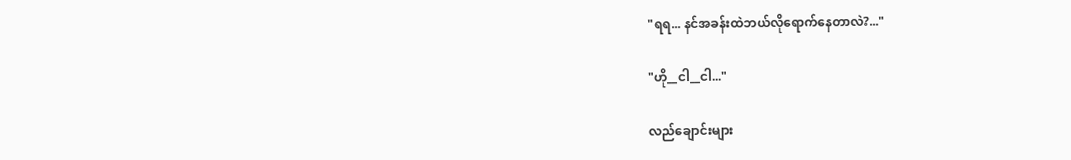"ရရ... နင်အခန်းထဲဘယ်လိုရောက်နေတာလဲ?..."

"ဟို__ငါ__ငါ..."

လည်ချောင်းများ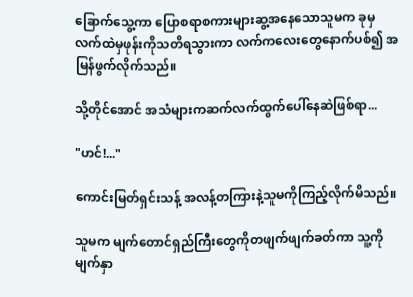ခြောက်သွေ့ကာ ပြောစရာစကားများဆွ့အနေသောသူမက ခုမှ လက်ထဲမှဖုန်းကိုသတိရသွားကာ လက်ကလေးတွေနောက်ပစ်၍ အမြန်ဖွက်လိုက်သည်။

သို့တိုင်အောင် အသံများကဆက်လက်ထွက်ပေါ်နေဆဲဖြစ်ရာ...

"ဟင်!..."

ကောင်းမြတ်ရှင်းသန့် အလန့်တကြားနဲ့သူမကိုကြည့်လိုက်မိသည်။

သူမက မျက်တောင်ရှည်ကြီးတွေကိုတဖျက်ဖျက်ခတ်ကာ သူ့ကိုမျက်နှာ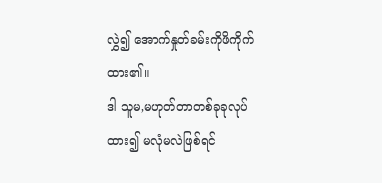လွှဲ၍ အောက်နှုတ်ခမ်းကိုဖိကိုက်ထား၏။
ဒါ သူမ,မဟုတ်တာတစ်ခုခုလုပ်ထား၍ မလုံမလဲဖြစ်ရင်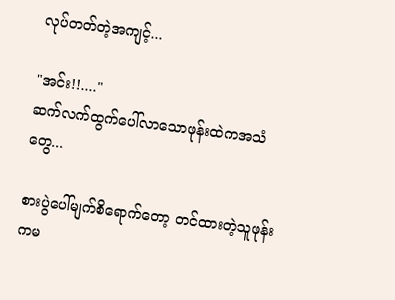လုပ်တတ်တဲ့အကျင့်...

"အင်း!!...."
ဆက်လက်ထွက်ပေါ်လာသောဖုန်းထဲကအသံတွေ...

စားပွဲပေါ်မျက်စိရောက်တော့ တင်ထားတဲ့သူဖုန်းကမ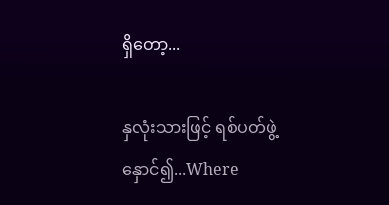ရှိတော့...

နှလုံးသားဖြင့် ရစ်ပတ်ဖွဲ့နှောင်၍...Where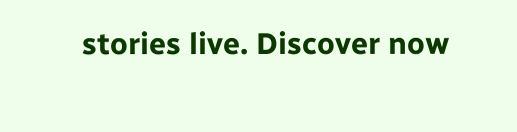stories live. Discover now